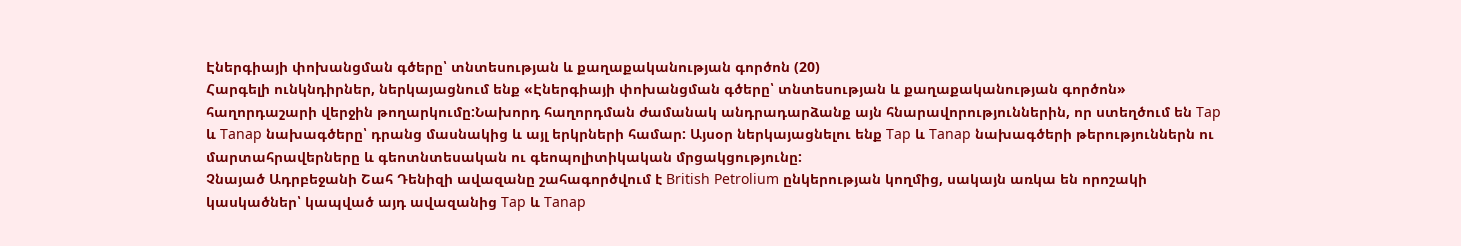Էներգիայի փոխանցման գծերը՝ տնտեսության և քաղաքականության գործոն (20)
Հարգելի ունկնդիրներ, ներկայացնում ենք «Էներգիայի փոխանցման գծերը՝ տնտեսության և քաղաքականության գործոն» հաղորդաշարի վերջին թողարկումը:Նախորդ հաղորդման ժամանակ անդրադարձանք այն հնարավորություններին, որ ստեղծում են Tap և Tanap նախագծերը՝ դրանց մասնակից և այլ երկրների համար: Այսօր ներկայացնելու ենք Tap և Tanap նախագծերի թերություններն ու մարտահրավերները և գեոտնտեսական ու գեոպոլիտիկական մրցակցությունը:
Չնայած Ադրբեջանի Շահ Դենիզի ավազանը շահագործվում է British Petrolium ընկերության կողմից, սակայն առկա են որոշակի կասկածներ՝ կապված այդ ավազանից Tap և Tanap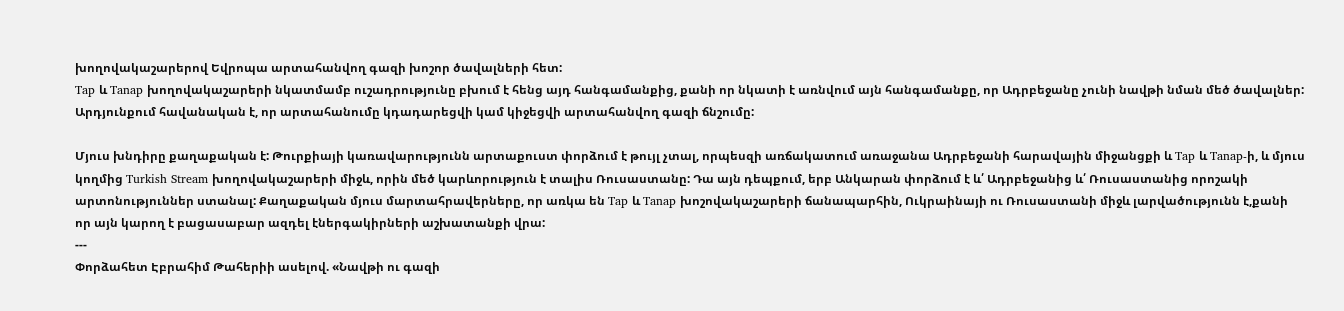խողովակաշարերով Եվրոպա արտահանվող գազի խոշոր ծավալների հետ:
Tap և Tanap խողովակաշարերի նկատմամբ ուշադրությունը բխում է հենց այդ հանգամանքից, քանի որ նկատի է առնվում այն հանգամանքը, որ Ադրբեջանը չունի նավթի նման մեծ ծավալներ: Արդյունքում հավանական է, որ արտահանումը կդադարեցվի կամ կիջեցվի արտահանվող գազի ճնշումը:

Մյուս խնդիրը քաղաքական է: Թուրքիայի կառավարությունն արտաքուստ փորձում է թույլ չտալ, որպեսզի առճակատում առաջանա Ադրբեջանի հարավային միջանցքի և Tap և Tanap-ի, և մյուս կողմից Turkish Stream խողովակաշարերի միջև, որին մեծ կարևորություն է տալիս Ռուսաստանը: Դա այն դեպքում, երբ Անկարան փորձում է և՛ Ադրբեջանից և՛ Ռուսաստանից որոշակի արտոնություններ ստանալ: Քաղաքական մյուս մարտահրավերները, որ առկա են Tap և Tanap խոշովակաշարերի ճանապարհին, Ուկրաինայի ու Ռուսաստանի միջև լարվածությունն է,քանի որ այն կարող է բացասաբար ազդել էներգակիրների աշխատանքի վրա:
---
Փորձահետ Էբրահիմ Թահերիի ասելով. «Նավթի ու գազի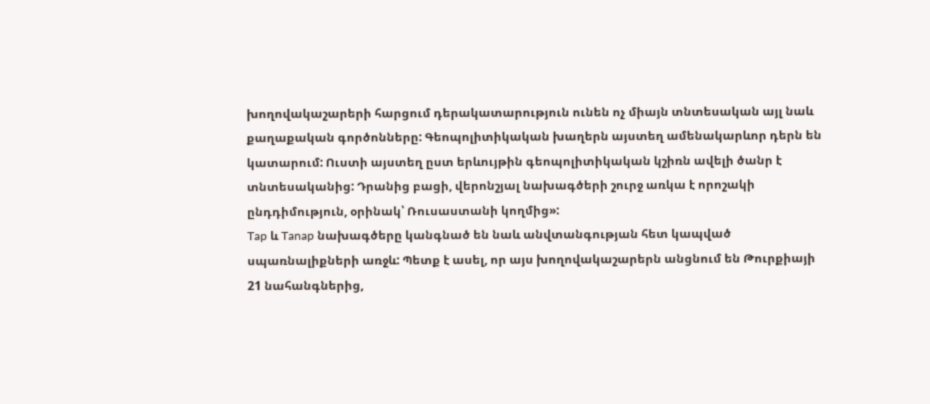խողովակաշարերի հարցում դերակատարություն ունեն ոչ միայն տնտեսական այլ նաև քաղաքական գործոնները: Գեոպոլիտիկական խաղերն այստեղ ամենակարևոր դերն են կատարում: Ուստի այստեղ ըստ երևույթին գեոպոլիտիկական կշիռն ավելի ծանր է տնտեսականից: Դրանից բացի, վերոնշյալ նախագծերի շուրջ առկա է որոշակի ընդդիմություն, օրինակ՝ Ռուսաստանի կողմից»:
Tap և Tanap նախագծերը կանգնած են նաև անվտանգության հետ կապված սպառնալիքների առջև: Պետք է ասել, որ այս խողովակաշարերն անցնում են Թուրքիայի 21 նահանգներից,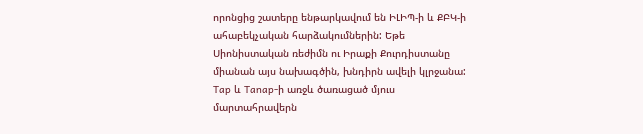որոնցից շատերը ենթարկավում են ԻԼԻՊ-ի և ՔԲԿ-ի ահաբեկչական հարձակումներին: Եթե Սիոնիստական ռեժիմն ու Իրաքի Քուրդիստանը միանան այս նախագծին, խնդիրն ավելի կլրջանա:
Tap և Tanap-ի առջև ծառացած մյուս մարտահրավերն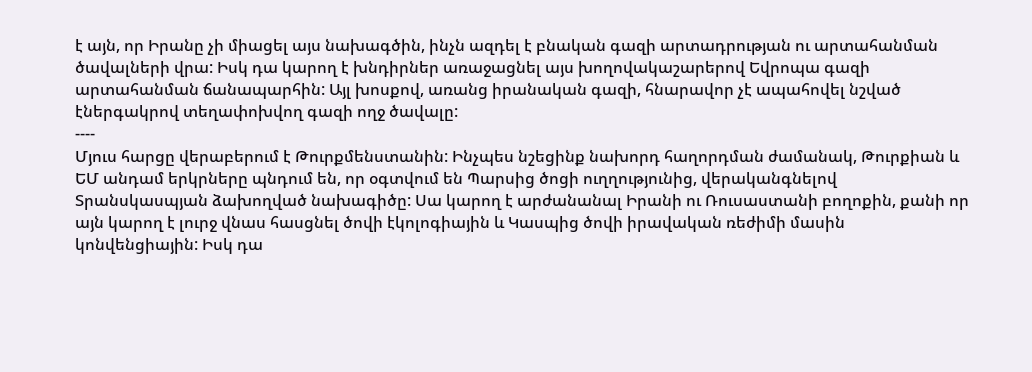է այն, որ Իրանը չի միացել այս նախագծին, ինչն ազդել է բնական գազի արտադրության ու արտահանման ծավալների վրա: Իսկ դա կարող է խնդիրներ առաջացնել այս խողովակաշարերով Եվրոպա գազի արտահանման ճանապարհին: Այլ խոսքով, առանց իրանական գազի, հնարավոր չէ ապահովել նշված էներգակրով տեղափոխվող գազի ողջ ծավալը:
----
Մյուս հարցը վերաբերում է Թուրքմենստանին: Ինչպես նշեցինք նախորդ հաղորդման ժամանակ, Թուրքիան և ԵՄ անդամ երկրները պնդում են, որ օգտվում են Պարսից ծոցի ուղղությունից, վերականգնելով Տրանսկասպյան ձախողված նախագիծը: Սա կարող է արժանանալ Իրանի ու Ռուսաստանի բողոքին, քանի որ այն կարող է լուրջ վնաս հասցնել ծովի էկոլոգիային և Կասպից ծովի իրավական ռեժիմի մասին կոնվենցիային: Իսկ դա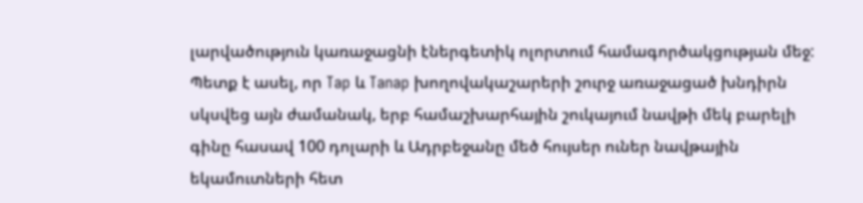լարվածություն կառաջացնի էներգետիկ ոլորտում համագործակցության մեջ:
Պետք է ասել, որ Tap և Tanap խողովակաշարերի շուրջ առաջացած խնդիրն սկսվեց այն ժամանակ, երբ համաշխարհային շուկայում նավթի մեկ բարելի գինը հասավ 100 դոլարի և Ադրբեջանը մեծ հույսեր ուներ նավթային եկամուտների հետ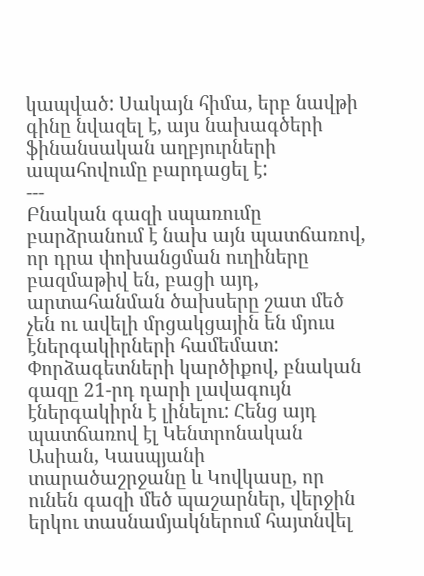կապված: Սակայն հիմա, երբ նավթի գինը նվազել է, այս նախագծերի ֆինանսական աղբյուրների ապահովումը բարդացել է:
---
Բնական գազի սպառումը բարձրանում է նախ այն պատճառով, որ դրա փոխանցման ուղիները բազմաթիվ են, բացի այդ, արտահանման ծախսերը շատ մեծ չեն ու ավելի մրցակցային են մյուս էներգակիրների համեմատ: Փորձագետների կարծիքով, բնական գազը 21-րդ դարի լավագույն էներգակիրն է լինելու: Հենց այդ պատճառով էլ Կենտրոնական Ասիան, Կասպյանի տարածաշրջանը և Կովկասը, որ ունեն գազի մեծ պաշարներ, վերջին երկու տասնամյակներում հայտնվել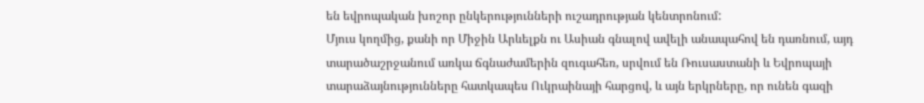են եվրոպական խոշոր ընկերությունների ուշադրության կենտրոնում:
Մյուս կողմից, քանի որ Միջին Արևելքն ու Ասիան գնալով ավելի անապահով են դառնում, այդ տարածաշրջանում առկա ճգնաժամերին զուգահեռ, սրվում են Ռուսաստանի և Եվրոպայի տարաձայնությունները հատկապես Ուկրաինայի հարցով, և այն երկրները, որ ունեն գազի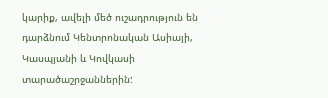կարիք, ավելի մեծ ուշադրություն են դարձնում Կենտրոնական Ասիայի, Կասպյանի և Կովկասի տարածաշրջաններին: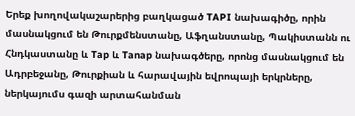Երեք խողովակաշարերից բաղկացած TAPI նախագիծը, որին մասնակցում են Թուրքմենստանը, Աֆղանստանը, Պակիստանն ու Հնդկաստանը և Tap և Tanap նախագծերը, որոնց մասնակցում են Ադրբեջանը, Թուրքիան և հարավային եվրոպայի երկրները, ներկայումս գազի արտահանման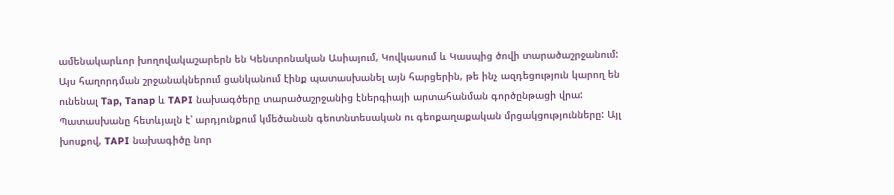ամենակարևոր խողովակաշարերն են Կենտրոնական Ասիայում, Կովկասում և Կասպից ծովի տարածաշրջանում:
Այս հաղորդման շրջանակներում ցանկանում էինք պատասխանել այն հարցերին, թե ինչ ազդեցություն կարող են ունենալ Tap, Tanap և TAPI նախագծերը տարածաշրջանից էներգիայի արտահանման գործընթացի վրա: Պատասխանը հետևյալն է՝ արդյունքում կմեծանան գեոտնտեսական ու գեոքաղաքական մրցակցությունները: Այլ խոսքով, TAPI նախագիծը նոր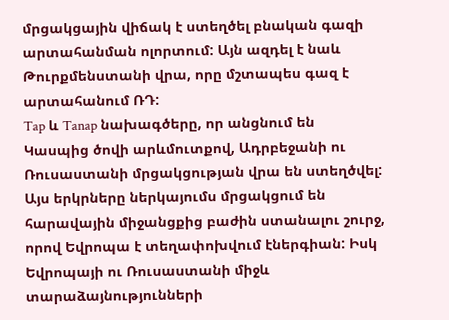մրցակցային վիճակ է ստեղծել բնական գազի արտահանման ոլորտում: Այն ազդել է նաև Թուրքմենստանի վրա, որը մշտապես գազ է արտահանում ՌԴ:
Tap և Tanap նախագծերը, որ անցնում են Կասպից ծովի արևմուտքով, Ադրբեջանի ու Ռուսաստանի մրցակցության վրա են ստեղծվել: Այս երկրները ներկայումս մրցակցում են հարավային միջանցքից բաժին ստանալու շուրջ, որով Եվրոպա է տեղափոխվում էներգիան: Իսկ Եվրոպայի ու Ռուսաստանի միջև տարաձայնությունների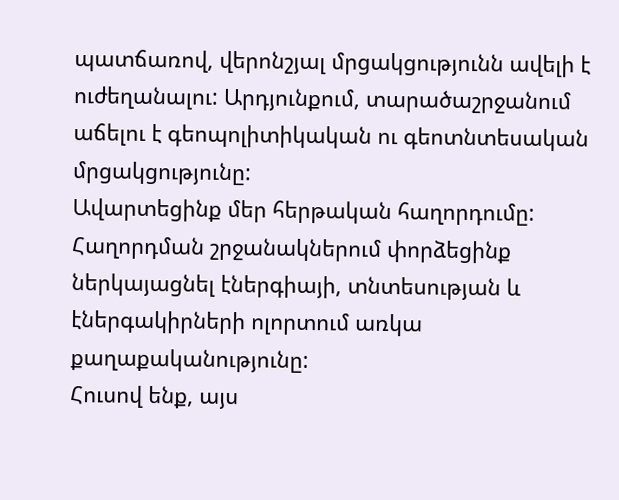պատճառով, վերոնշյալ մրցակցությունն ավելի է ուժեղանալու: Արդյունքում, տարածաշրջանում աճելու է գեոպոլիտիկական ու գեոտնտեսական մրցակցությունը:
Ավարտեցինք մեր հերթական հաղորդումը: Հաղորդման շրջանակներում փորձեցինք ներկայացնել էներգիայի, տնտեսության և էներգակիրների ոլորտում առկա քաղաքականությունը:
Հուսով ենք, այս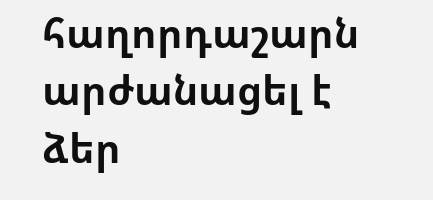հաղորդաշարն արժանացել է ձեր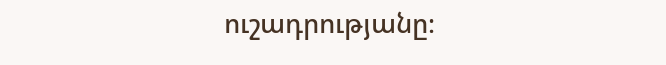ուշադրությանը։